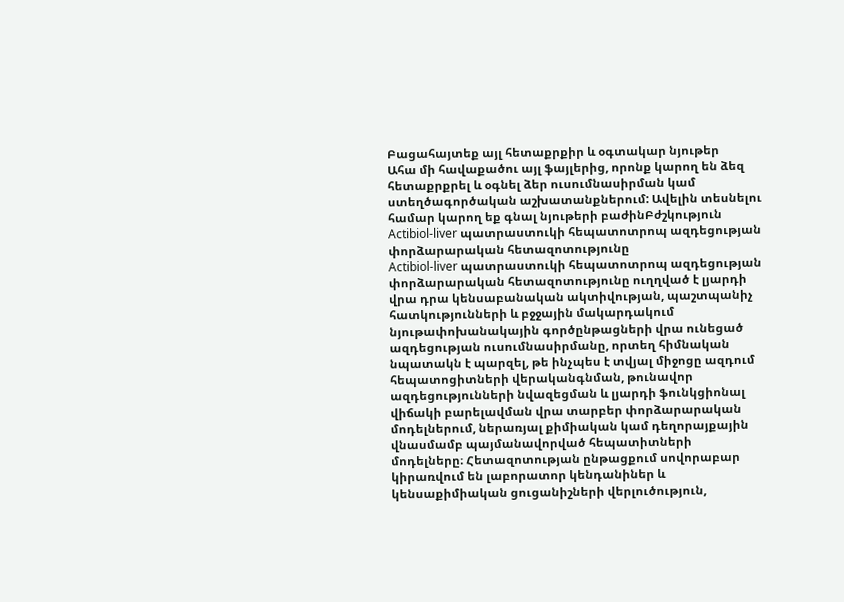Բացահայտեք այլ հետաքրքիր և օգտակար նյութեր
Ահա մի հավաքածու այլ ֆայլերից, որոնք կարող են ձեզ հետաքրքրել և օգնել ձեր ուսումնասիրման կամ ստեղծագործական աշխատանքներում: Ավելին տեսնելու համար կարող եք գնալ նյութերի բաժինԲժշկություն
Actibiol-liver պատրաստուկի հեպատոտրոպ ազդեցության փորձարարական հետազոտությունը
Actibiol-liver պատրաստուկի հեպատոտրոպ ազդեցության փորձարարական հետազոտությունը ուղղված է լյարդի վրա դրա կենսաբանական ակտիվության, պաշտպանիչ հատկությունների և բջջային մակարդակում նյութափոխանակային գործընթացների վրա ունեցած ազդեցության ուսումնասիրմանը, որտեղ հիմնական նպատակն է պարզել, թե ինչպես է տվյալ միջոցը ազդում հեպատոցիտների վերականգնման, թունավոր ազդեցությունների նվազեցման և լյարդի ֆունկցիոնալ վիճակի բարելավման վրա տարբեր փորձարարական մոդելներում, ներառյալ քիմիական կամ դեղորայքային վնասմամբ պայմանավորված հեպատիտների մոդելները։ Հետազոտության ընթացքում սովորաբար կիրառվում են լաբորատոր կենդանիներ և կենսաքիմիական ցուցանիշների վերլուծություն,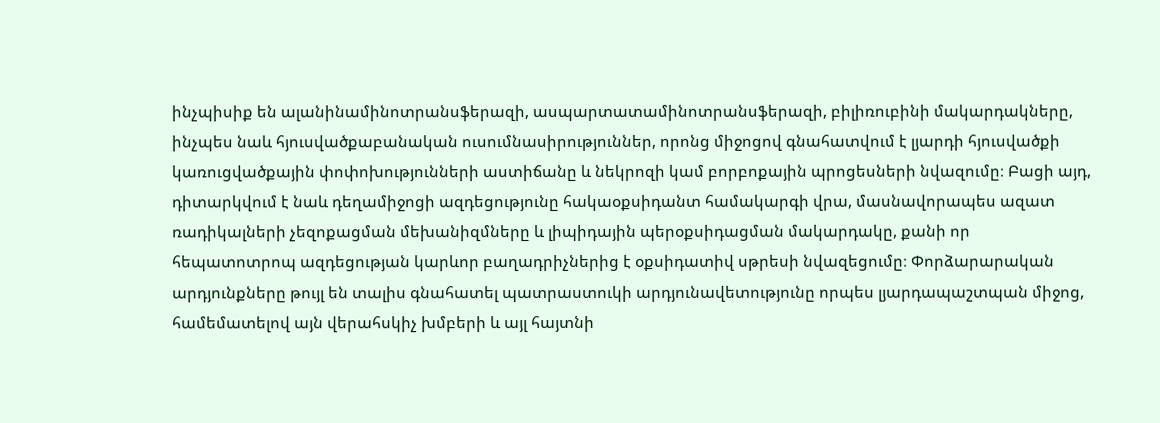ինչպիսիք են ալանինամինոտրանսֆերազի, ասպարտատամինոտրանսֆերազի, բիլիռուբինի մակարդակները, ինչպես նաև հյուսվածքաբանական ուսումնասիրություններ, որոնց միջոցով գնահատվում է լյարդի հյուսվածքի կառուցվածքային փոփոխությունների աստիճանը և նեկրոզի կամ բորբոքային պրոցեսների նվազումը։ Բացի այդ, դիտարկվում է նաև դեղամիջոցի ազդեցությունը հակաօքսիդանտ համակարգի վրա, մասնավորապես ազատ ռադիկալների չեզոքացման մեխանիզմները և լիպիդային պերօքսիդացման մակարդակը, քանի որ հեպատոտրոպ ազդեցության կարևոր բաղադրիչներից է օքսիդատիվ սթրեսի նվազեցումը։ Փորձարարական արդյունքները թույլ են տալիս գնահատել պատրաստուկի արդյունավետությունը որպես լյարդապաշտպան միջոց, համեմատելով այն վերահսկիչ խմբերի և այլ հայտնի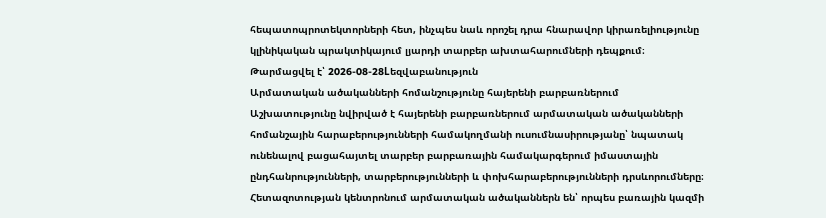հեպատոպրոտեկտորների հետ, ինչպես նաև որոշել դրա հնարավոր կիրառելիությունը կլինիկական պրակտիկայում լյարդի տարբեր ախտահարումների դեպքում։
Թարմացվել է՝ 2026-08-28Lեզվաբանություն
Արմատական ածականների հոմանշությունը հայերենի բարբառներում
Աշխատությունը նվիրված է հայերենի բարբառներում արմատական ածականների հոմանշային հարաբերությունների համակողմանի ուսումնասիրությանը՝ նպատակ ունենալով բացահայտել տարբեր բարբառային համակարգերում իմաստային ընդհանրությունների, տարբերությունների և փոխհարաբերությունների դրսևորումները։ Հետազոտության կենտրոնում արմատական ածականներն են՝ որպես բառային կազմի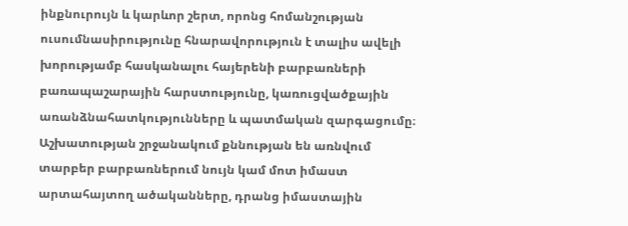ինքնուրույն և կարևոր շերտ, որոնց հոմանշության ուսումնասիրությունը հնարավորություն է տալիս ավելի խորությամբ հասկանալու հայերենի բարբառների բառապաշարային հարստությունը, կառուցվածքային առանձնահատկությունները և պատմական զարգացումը։ Աշխատության շրջանակում քննության են առնվում տարբեր բարբառներում նույն կամ մոտ իմաստ արտահայտող ածականները, դրանց իմաստային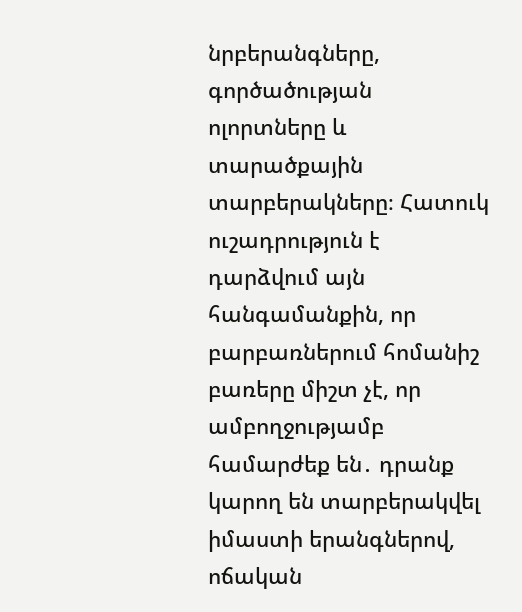նրբերանգները, գործածության ոլորտները և տարածքային տարբերակները։ Հատուկ ուշադրություն է դարձվում այն հանգամանքին, որ բարբառներում հոմանիշ բառերը միշտ չէ, որ ամբողջությամբ համարժեք են․ դրանք կարող են տարբերակվել իմաստի երանգներով, ոճական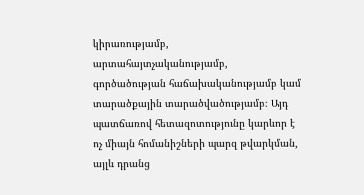կիրառությամբ, արտահայտչականությամբ, գործածության հաճախականությամբ կամ տարածքային տարածվածությամբ։ Այդ պատճառով հետազոտությունը կարևոր է ոչ միայն հոմանիշների պարզ թվարկման, այլև դրանց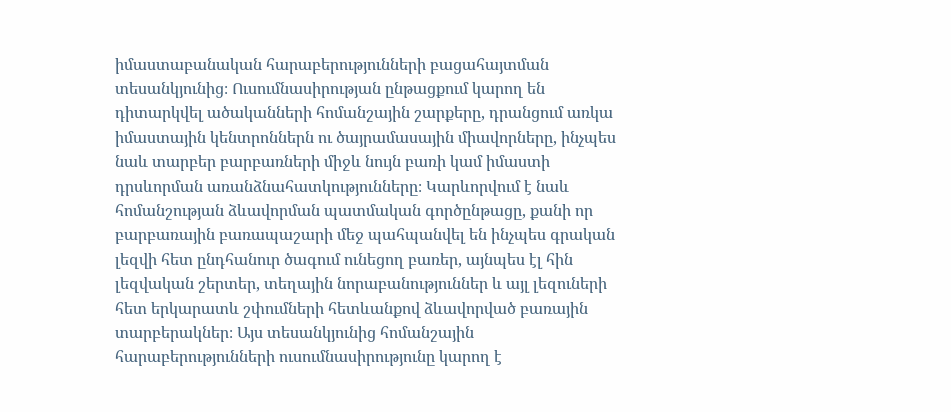իմաստաբանական հարաբերությունների բացահայտման տեսանկյունից։ Ուսումնասիրության ընթացքում կարող են դիտարկվել ածականների հոմանշային շարքերը, դրանցում առկա իմաստային կենտրոններն ու ծայրամասային միավորները, ինչպես նաև տարբեր բարբառների միջև նույն բառի կամ իմաստի դրսևորման առանձնահատկությունները։ Կարևորվում է նաև հոմանշության ձևավորման պատմական գործընթացը, քանի որ բարբառային բառապաշարի մեջ պահպանվել են ինչպես գրական լեզվի հետ ընդհանուր ծագում ունեցող բառեր, այնպես էլ հին լեզվական շերտեր, տեղային նորաբանություններ և այլ լեզուների հետ երկարատև շփումների հետևանքով ձևավորված բառային տարբերակներ։ Այս տեսանկյունից հոմանշային հարաբերությունների ուսումնասիրությունը կարող է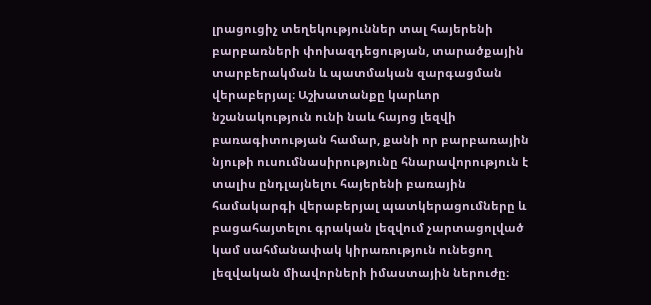լրացուցիչ տեղեկություններ տալ հայերենի բարբառների փոխազդեցության, տարածքային տարբերակման և պատմական զարգացման վերաբերյալ։ Աշխատանքը կարևոր նշանակություն ունի նաև հայոց լեզվի բառագիտության համար, քանի որ բարբառային նյութի ուսումնասիրությունը հնարավորություն է տալիս ընդլայնելու հայերենի բառային համակարգի վերաբերյալ պատկերացումները և բացահայտելու գրական լեզվում չարտացոլված կամ սահմանափակ կիրառություն ունեցող լեզվական միավորների իմաստային ներուժը։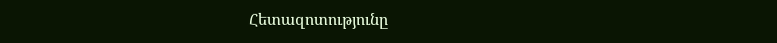Հետազոտությունը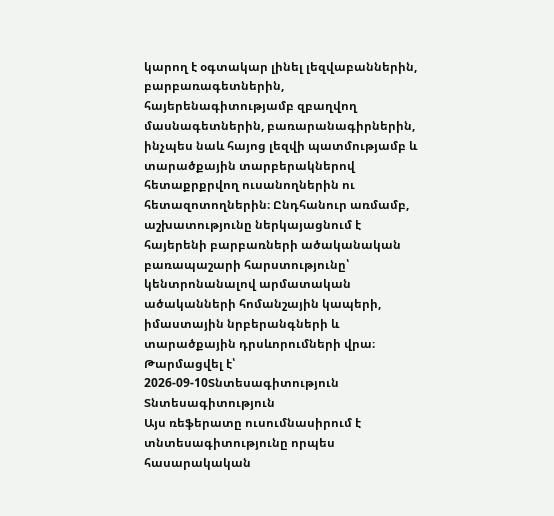կարող է օգտակար լինել լեզվաբաններին, բարբառագետներին, հայերենագիտությամբ զբաղվող մասնագետներին, բառարանագիրներին, ինչպես նաև հայոց լեզվի պատմությամբ և տարածքային տարբերակներով հետաքրքրվող ուսանողներին ու հետազոտողներին։ Ընդհանուր առմամբ, աշխատությունը ներկայացնում է հայերենի բարբառների ածականական բառապաշարի հարստությունը՝ կենտրոնանալով արմատական ածականների հոմանշային կապերի, իմաստային նրբերանգների և տարածքային դրսևորումների վրա։
Թարմացվել է՝ 2026-09-10Տնտեսագիտություն
Տնտեսագիտություն
Այս ռեֆերատը ուսումնասիրում է տնտեսագիտությունը որպես հասարակական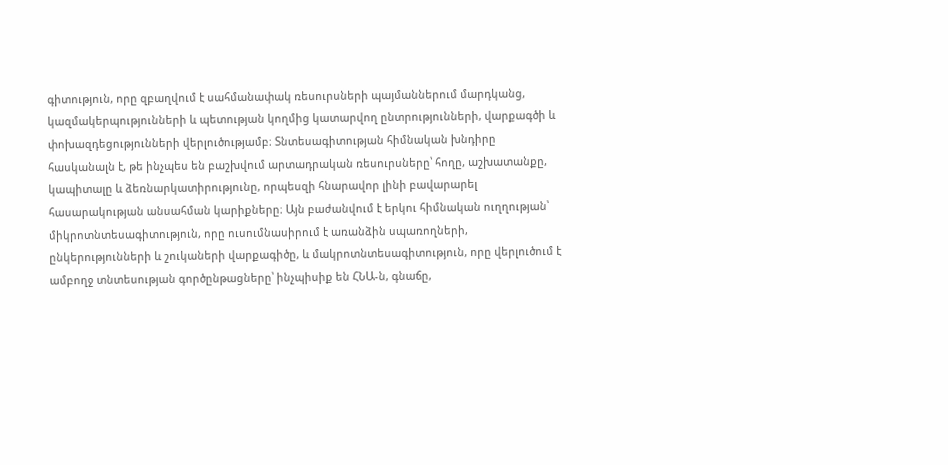գիտություն, որը զբաղվում է սահմանափակ ռեսուրսների պայմաններում մարդկանց, կազմակերպությունների և պետության կողմից կատարվող ընտրությունների, վարքագծի և փոխազդեցությունների վերլուծությամբ։ Տնտեսագիտության հիմնական խնդիրը հասկանալն է, թե ինչպես են բաշխվում արտադրական ռեսուրսները՝ հողը, աշխատանքը, կապիտալը և ձեռնարկատիրությունը, որպեսզի հնարավոր լինի բավարարել հասարակության անսահման կարիքները։ Այն բաժանվում է երկու հիմնական ուղղության՝ միկրոտնտեսագիտություն, որը ուսումնասիրում է առանձին սպառողների, ընկերությունների և շուկաների վարքագիծը, և մակրոտնտեսագիտություն, որը վերլուծում է ամբողջ տնտեսության գործընթացները՝ ինչպիսիք են ՀՆԱ-ն, գնաճը,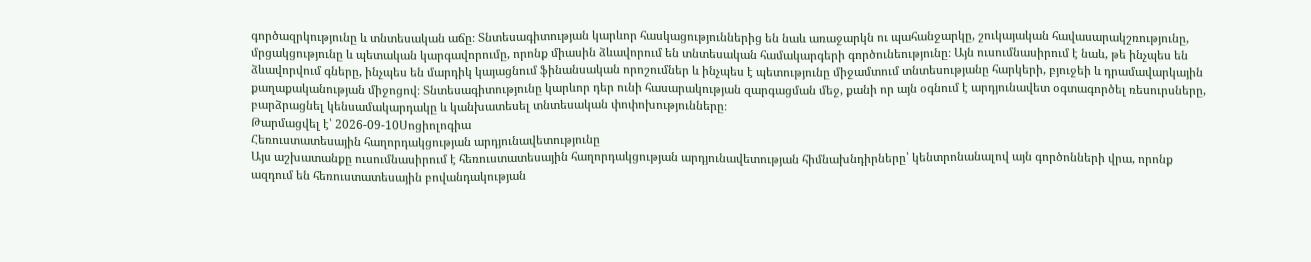գործազրկությունը և տնտեսական աճը։ Տնտեսագիտության կարևոր հասկացություններից են նաև առաջարկն ու պահանջարկը, շուկայական հավասարակշռությունը, մրցակցությունը և պետական կարգավորումը, որոնք միասին ձևավորում են տնտեսական համակարգերի գործունեությունը։ Այն ուսումնասիրում է նաև, թե ինչպես են ձևավորվում գները, ինչպես են մարդիկ կայացնում ֆինանսական որոշումներ և ինչպես է պետությունը միջամտում տնտեսությանը հարկերի, բյուջեի և դրամավարկային քաղաքականության միջոցով։ Տնտեսագիտությունը կարևոր դեր ունի հասարակության զարգացման մեջ, քանի որ այն օգնում է արդյունավետ օգտագործել ռեսուրսները, բարձրացնել կենսամակարդակը և կանխատեսել տնտեսական փոփոխությունները։
Թարմացվել է՝ 2026-09-10Սոցիոլոգիա
Հեռուստատեսային հաղորդակցության արդյունավետությունը
Այս աշխատանքը ուսումնասիրում է հեռուստատեսային հաղորդակցության արդյունավետության հիմնախնդիրները՝ կենտրոնանալով այն գործոնների վրա, որոնք ազդում են հեռուստատեսային բովանդակության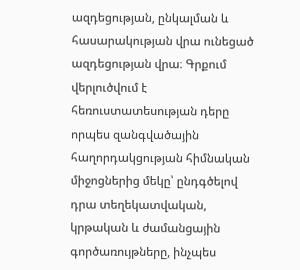ազդեցության, ընկալման և հասարակության վրա ունեցած ազդեցության վրա։ Գրքում վերլուծվում է հեռուստատեսության դերը որպես զանգվածային հաղորդակցության հիմնական միջոցներից մեկը՝ ընդգծելով դրա տեղեկատվական, կրթական և ժամանցային գործառույթները, ինչպես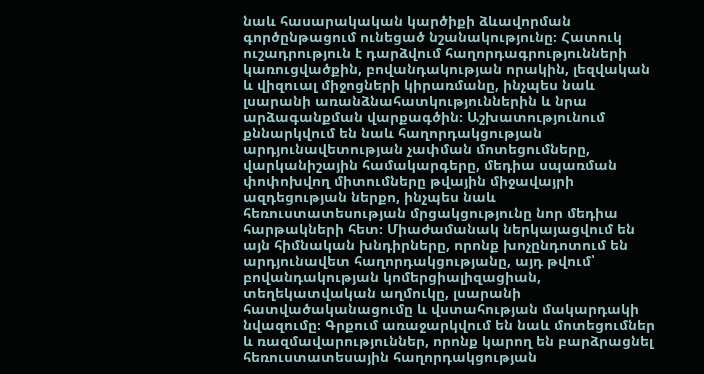նաև հասարակական կարծիքի ձևավորման գործընթացում ունեցած նշանակությունը։ Հատուկ ուշադրություն է դարձվում հաղորդագրությունների կառուցվածքին, բովանդակության որակին, լեզվական և վիզուալ միջոցների կիրառմանը, ինչպես նաև լսարանի առանձնահատկություններին և նրա արձագանքման վարքագծին։ Աշխատությունում քննարկվում են նաև հաղորդակցության արդյունավետության չափման մոտեցումները, վարկանիշային համակարգերը, մեդիա սպառման փոփոխվող միտումները թվային միջավայրի ազդեցության ներքո, ինչպես նաև հեռուստատեսության մրցակցությունը նոր մեդիա հարթակների հետ։ Միաժամանակ ներկայացվում են այն հիմնական խնդիրները, որոնք խոչընդոտում են արդյունավետ հաղորդակցությանը, այդ թվում՝ բովանդակության կոմերցիալիզացիան, տեղեկատվական աղմուկը, լսարանի հատվածականացումը և վստահության մակարդակի նվազումը։ Գրքում առաջարկվում են նաև մոտեցումներ և ռազմավարություններ, որոնք կարող են բարձրացնել հեռուստատեսային հաղորդակցության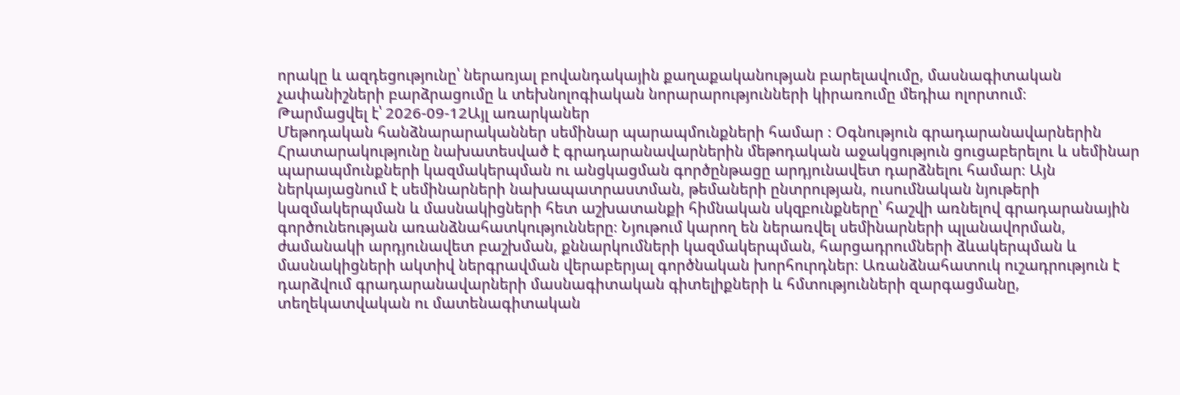որակը և ազդեցությունը՝ ներառյալ բովանդակային քաղաքականության բարելավումը, մասնագիտական չափանիշների բարձրացումը և տեխնոլոգիական նորարարությունների կիրառումը մեդիա ոլորտում։
Թարմացվել է՝ 2026-09-12Այլ առարկաներ
Մեթոդական հանձնարարականներ սեմինար պարապմունքների համար : Օգնություն գրադարանավարներին
Հրատարակությունը նախատեսված է գրադարանավարներին մեթոդական աջակցություն ցուցաբերելու և սեմինար պարապմունքների կազմակերպման ու անցկացման գործընթացը արդյունավետ դարձնելու համար։ Այն ներկայացնում է սեմինարների նախապատրաստման, թեմաների ընտրության, ուսումնական նյութերի կազմակերպման և մասնակիցների հետ աշխատանքի հիմնական սկզբունքները՝ հաշվի առնելով գրադարանային գործունեության առանձնահատկությունները։ Նյութում կարող են ներառվել սեմինարների պլանավորման, ժամանակի արդյունավետ բաշխման, քննարկումների կազմակերպման, հարցադրումների ձևակերպման և մասնակիցների ակտիվ ներգրավման վերաբերյալ գործնական խորհուրդներ։ Առանձնահատուկ ուշադրություն է դարձվում գրադարանավարների մասնագիտական գիտելիքների և հմտությունների զարգացմանը, տեղեկատվական ու մատենագիտական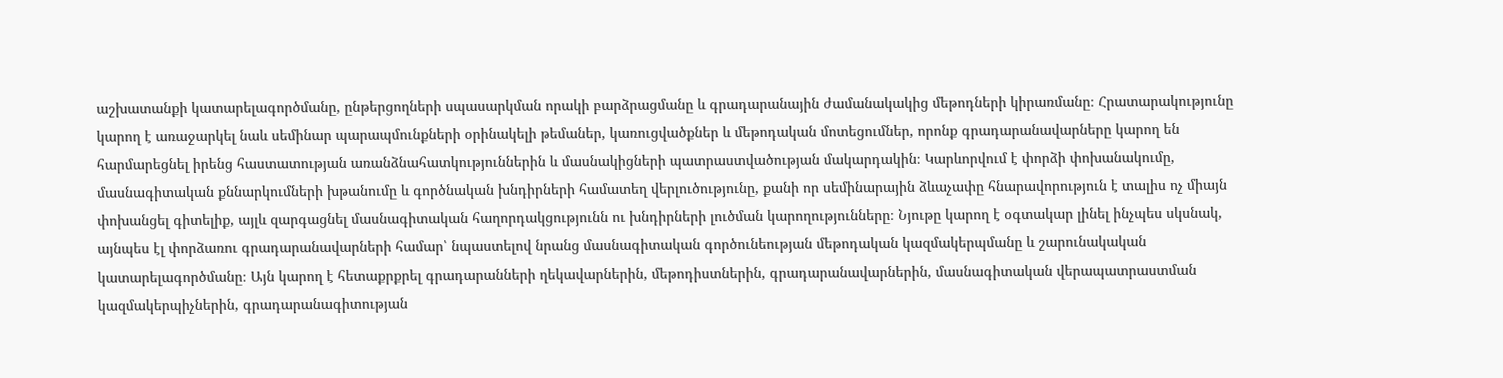աշխատանքի կատարելագործմանը, ընթերցողների սպասարկման որակի բարձրացմանը և գրադարանային ժամանակակից մեթոդների կիրառմանը։ Հրատարակությունը կարող է առաջարկել նաև սեմինար պարապմունքների օրինակելի թեմաներ, կառուցվածքներ և մեթոդական մոտեցումներ, որոնք գրադարանավարները կարող են հարմարեցնել իրենց հաստատության առանձնահատկություններին և մասնակիցների պատրաստվածության մակարդակին։ Կարևորվում է փորձի փոխանակումը, մասնագիտական քննարկումների խթանումը և գործնական խնդիրների համատեղ վերլուծությունը, քանի որ սեմինարային ձևաչափը հնարավորություն է տալիս ոչ միայն փոխանցել գիտելիք, այլև զարգացնել մասնագիտական հաղորդակցությունն ու խնդիրների լուծման կարողությունները։ Նյութը կարող է օգտակար լինել ինչպես սկսնակ, այնպես էլ փորձառու գրադարանավարների համար՝ նպաստելով նրանց մասնագիտական գործունեության մեթոդական կազմակերպմանը և շարունակական կատարելագործմանը։ Այն կարող է հետաքրքրել գրադարանների ղեկավարներին, մեթոդիստներին, գրադարանավարներին, մասնագիտական վերապատրաստման կազմակերպիչներին, գրադարանագիտության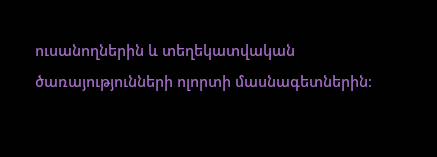ուսանողներին և տեղեկատվական ծառայությունների ոլորտի մասնագետներին։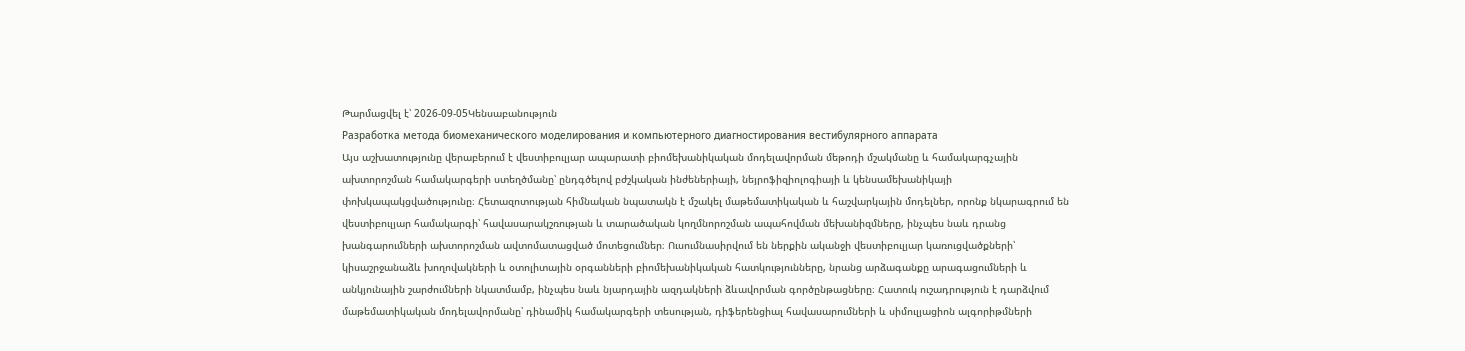Թարմացվել է՝ 2026-09-05Կենսաբանություն
Разработка метода биомеханического моделирования и компьютерного диагностирования вестибулярного аппарата
Այս աշխատությունը վերաբերում է վեստիբուլյար ապարատի բիոմեխանիկական մոդելավորման մեթոդի մշակմանը և համակարգչային ախտորոշման համակարգերի ստեղծմանը՝ ընդգծելով բժշկական ինժեներիայի, նեյրոֆիզիոլոգիայի և կենսամեխանիկայի փոխկապակցվածությունը։ Հետազոտության հիմնական նպատակն է մշակել մաթեմատիկական և հաշվարկային մոդելներ, որոնք նկարագրում են վեստիբուլյար համակարգի՝ հավասարակշռության և տարածական կողմնորոշման ապահովման մեխանիզմները, ինչպես նաև դրանց խանգարումների ախտորոշման ավտոմատացված մոտեցումներ։ Ուսումնասիրվում են ներքին ականջի վեստիբուլյար կառուցվածքների՝ կիսաշրջանաձև խողովակների և օտոլիտային օրգանների բիոմեխանիկական հատկությունները, նրանց արձագանքը արագացումների և անկյունային շարժումների նկատմամբ, ինչպես նաև նյարդային ազդակների ձևավորման գործընթացները։ Հատուկ ուշադրություն է դարձվում մաթեմատիկական մոդելավորմանը՝ դինամիկ համակարգերի տեսության, դիֆերենցիալ հավասարումների և սիմուլյացիոն ալգորիթմների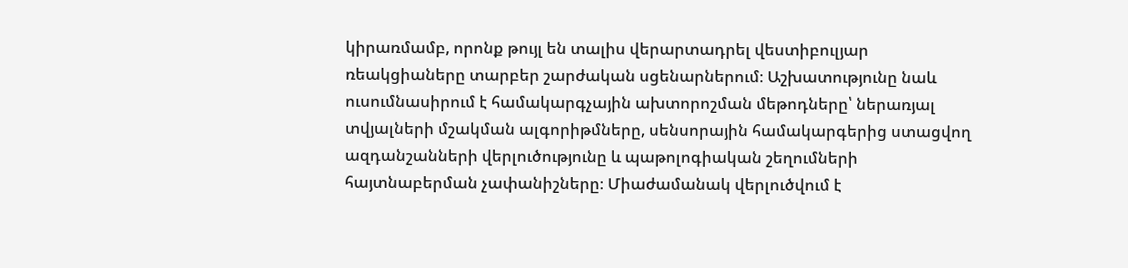կիրառմամբ, որոնք թույլ են տալիս վերարտադրել վեստիբուլյար ռեակցիաները տարբեր շարժական սցենարներում։ Աշխատությունը նաև ուսումնասիրում է համակարգչային ախտորոշման մեթոդները՝ ներառյալ տվյալների մշակման ալգորիթմները, սենսորային համակարգերից ստացվող ազդանշանների վերլուծությունը և պաթոլոգիական շեղումների հայտնաբերման չափանիշները։ Միաժամանակ վերլուծվում է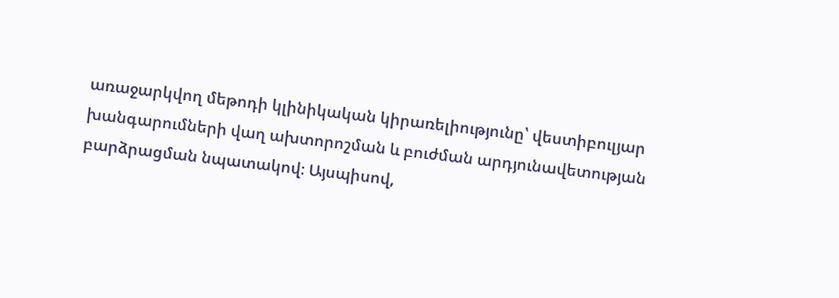առաջարկվող մեթոդի կլինիկական կիրառելիությունը՝ վեստիբուլյար խանգարումների վաղ ախտորոշման և բուժման արդյունավետության բարձրացման նպատակով։ Այսպիսով,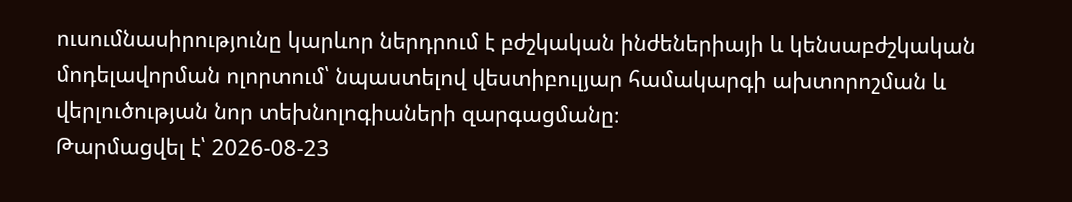ուսումնասիրությունը կարևոր ներդրում է բժշկական ինժեներիայի և կենսաբժշկական մոդելավորման ոլորտում՝ նպաստելով վեստիբուլյար համակարգի ախտորոշման և վերլուծության նոր տեխնոլոգիաների զարգացմանը։
Թարմացվել է՝ 2026-08-23